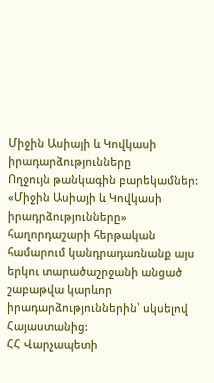Միջին Ասիայի և Կովկասի իրադարձությունները
Ողջույն թանկագին բարեկամներ: «Միջին Ասիայի և Կովկասի իրադրձությունները» հաղորդաշարի հերթական համարում կանդրադառնանք այս երկու տարածաշրջանի անցած շաբաթվա կարևոր իրադարձություններին՝ սկսելով Հայաստանից:
ՀՀ Վարչապետի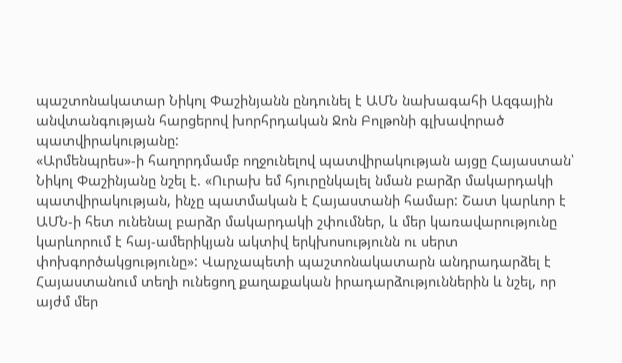պաշտոնակատար Նիկոլ Փաշինյանն ընդունել է ԱՄՆ նախագահի Ազգային անվտանգության հարցերով խորհրդական Ջոն Բոլթոնի գլխավորած պատվիրակությանը:
«Արմենպրես»-ի հաղորդմամբ ողջունելով պատվիրակության այցը Հայաստան՝ Նիկոլ Փաշինյանը նշել է. «Ուրախ եմ հյուրընկալել նման բարձր մակարդակի պատվիրակության, ինչը պատմական է Հայաստանի համար: Շատ կարևոր է ԱՄՆ-ի հետ ունենալ բարձր մակարդակի շփումներ, և մեր կառավարությունը կարևորում է հայ-ամերիկյան ակտիվ երկխոսությունն ու սերտ փոխգործակցությունը»: Վարչապետի պաշտոնակատարն անդրադարձել է Հայաստանում տեղի ունեցող քաղաքական իրադարձություններին և նշել, որ այժմ մեր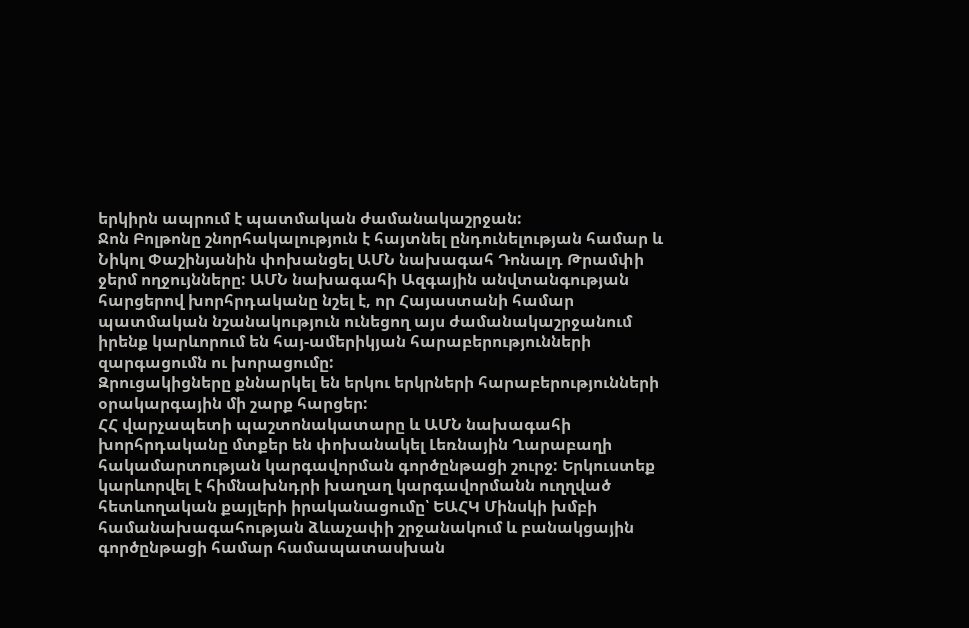երկիրն ապրում է պատմական ժամանակաշրջան:
Ջոն Բոլթոնը շնորհակալություն է հայտնել ընդունելության համար և Նիկոլ Փաշինյանին փոխանցել ԱՄՆ նախագահ Դոնալդ Թրամփի ջերմ ողջույնները: ԱՄՆ նախագահի Ազգային անվտանգության հարցերով խորհրդականը նշել է, որ Հայաստանի համար պատմական նշանակություն ունեցող այս ժամանակաշրջանում իրենք կարևորում են հայ-ամերիկյան հարաբերությունների զարգացումն ու խորացումը:
Զրուցակիցները քննարկել են երկու երկրների հարաբերությունների օրակարգային մի շարք հարցեր:
ՀՀ վարչապետի պաշտոնակատարը և ԱՄՆ նախագահի խորհրդականը մտքեր են փոխանակել Լեռնային Ղարաբաղի հակամարտության կարգավորման գործընթացի շուրջ: Երկուստեք կարևորվել է հիմնախնդրի խաղաղ կարգավորմանն ուղղված հետևողական քայլերի իրականացումը՝ ԵԱՀԿ Մինսկի խմբի համանախագահության ձևաչափի շրջանակում և բանակցային գործընթացի համար համապատասխան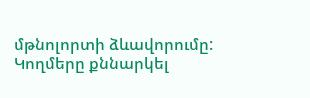մթնոլորտի ձևավորումը:
Կողմերը քննարկել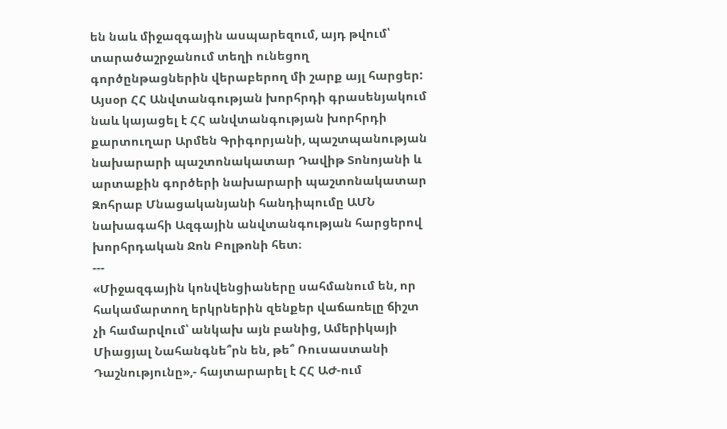են նաև միջազգային ասպարեզում, այդ թվում՝ տարածաշրջանում տեղի ունեցող գործընթացներին վերաբերող մի շարք այլ հարցեր:
Այսօր ՀՀ Անվտանգության խորհրդի գրասենյակում նաև կայացել է ՀՀ անվտանգության խորհրդի քարտուղար Արմեն Գրիգորյանի, պաշտպանության նախարարի պաշտոնակատար Դավիթ Տոնոյանի և արտաքին գործերի նախարարի պաշտոնակատար Զոհրաբ Մնացականյանի հանդիպումը ԱՄՆ նախագահի Ազգային անվտանգության հարցերով խորհրդական Ջոն Բոլթոնի հետ։
---
«Միջազգային կոնվենցիաները սահմանում են, որ հակամարտող երկրներին զենքեր վաճառելը ճիշտ չի համարվում՝ անկախ այն բանից, Ամերիկայի Միացյալ Նահանգնե՞րն են, թե՞ Ռուսաստանի Դաշնությունը»,- հայտարարել է ՀՀ ԱԺ-ում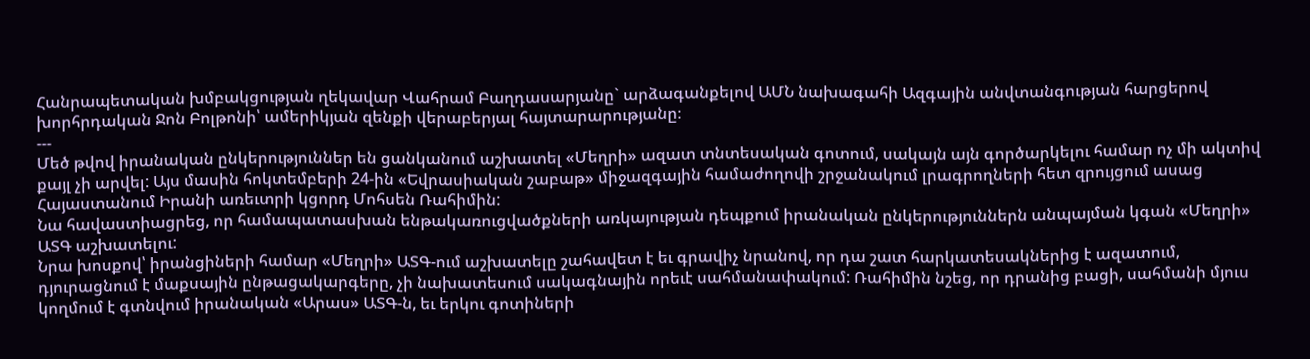Հանրապետական խմբակցության ղեկավար Վահրամ Բաղդասարյանը` արձագանքելով ԱՄՆ նախագահի Ազգային անվտանգության հարցերով խորհրդական Ջոն Բոլթոնի՝ ամերիկյան զենքի վերաբերյալ հայտարարությանը։
---
Մեծ թվով իրանական ընկերություններ են ցանկանում աշխատել «Մեղրի» ազատ տնտեսական գոտում, սակայն այն գործարկելու համար ոչ մի ակտիվ քայլ չի արվել: Այս մասին հոկտեմբերի 24-ին «Եվրասիական շաբաթ» միջազգային համաժողովի շրջանակում լրագրողների հետ զրույցում ասաց Հայաստանում Իրանի առեւտրի կցորդ Մոհսեն Ռահիմին:
Նա հավաստիացրեց, որ համապատասխան ենթակառուցվածքների առկայության դեպքում իրանական ընկերություններն անպայման կգան «Մեղրի» ԱՏԳ աշխատելու:
Նրա խոսքով՝ իրանցիների համար «Մեղրի» ԱՏԳ-ում աշխատելը շահավետ է եւ գրավիչ նրանով, որ դա շատ հարկատեսակներից է ազատում, դյուրացնում է մաքսային ընթացակարգերը, չի նախատեսում սակագնային որեւէ սահմանափակում: Ռահիմին նշեց, որ դրանից բացի, սահմանի մյուս կողմում է գտնվում իրանական «Արաս» ԱՏԳ-ն, եւ երկու գոտիների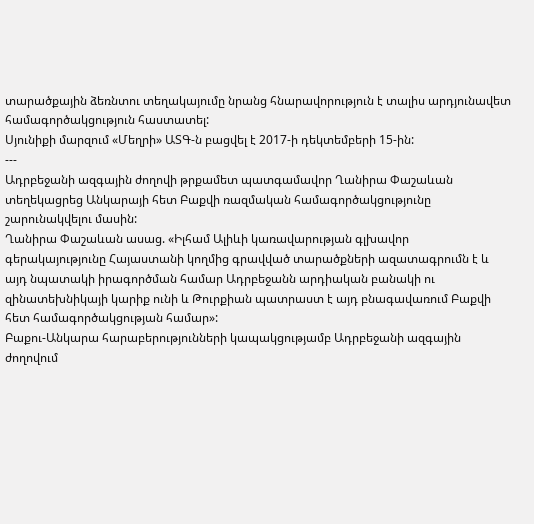տարածքային ձեռնտու տեղակայումը նրանց հնարավորություն է տալիս արդյունավետ համագործակցություն հաստատել:
Սյունիքի մարզում «Մեղրի» ԱՏԳ-ն բացվել է 2017-ի դեկտեմբերի 15-ին:
---
Ադրբեջանի ազգային ժողովի թրքամետ պատգամավոր Ղանիրա Փաշաևան տեղեկացրեց Անկարայի հետ Բաքվի ռազմական համագործակցությունը շարունակվելու մասին:
Ղանիրա Փաշաևան ասաց. «Իլհամ Ալիևի կառավարության գլխավոր գերակայությունը Հայաստանի կողմից գրավված տարածքների ազատագրումն է և այդ նպատակի իրագործման համար Ադրբեջանն արդիական բանակի ու զինատեխնիկայի կարիք ունի և Թուրքիան պատրաստ է այդ բնագավառում Բաքվի հետ համագործակցության համար»:
Բաքու-Անկարա հարաբերությունների կապակցությամբ Ադրբեջանի ազգային ժողովում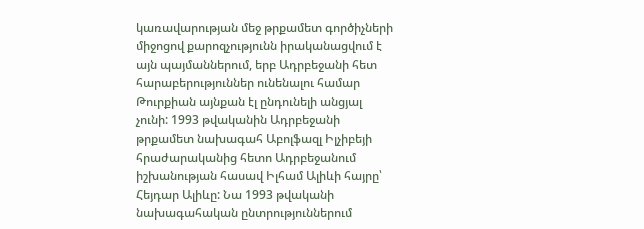կառավարության մեջ թրքամետ գործիչների միջոցով քարոզչությունն իրականացվում է այն պայմաններում, երբ Ադրբեջանի հետ հարաբերություններ ունենալու համար Թուրքիան այնքան էլ ընդունելի անցյալ չունի: 1993 թվականին Ադրբեջանի թրքամետ նախագահ Աբոլֆազլ Իլչիբեյի հրաժարականից հետո Ադրբեջանում իշխանության հասավ Իլհամ Ալիևի հայրը՝ Հեյդար Ալիևը: Նա 1993 թվականի նախագահական ընտրություններում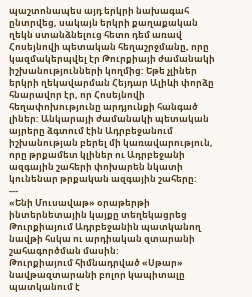պաշտոնապես այդ երկրի նախագահ ընտրվեց, սակայն երկրի քաղաքական ղեկն ստանձնելուց հետո դեմ առավ Հոսեյնովի պետական հեղաշրջմանը, որը կազմակերպվել էր Թուրքիայի ժամանակի իշխանությունների կողմից: Եթե չլիներ երկրի ղեկավարման Հեյդար Ալիևի փորձը հնարավոր էր, որ Հոսեյնովի հեղափոխությունը արդյունքի հանգած լիներ: Անկարայի ժամանակի պետական այրերը ձգտում էին Ադրբեջանում իշխանության բերել մի կառավարություն, որը թրքամետ կլիներ ու Ադրբեջանի ազգային շահերի փոխարեն նկատի կունենար թրքական ազգային շահերը:
---
«Ենի Մուսավաթ» օրաթերթի ինտերնետային կայքը տեղեկացրեց Թուրքիայում Ադրբեջանին պատկանող նավթի հսկա ու արդիական զտարանի շահագործման մասին:
Թուրքիայում հիմնադրված «Սթար» նավթազտարանի բոլոր կապիտալը պատկանում է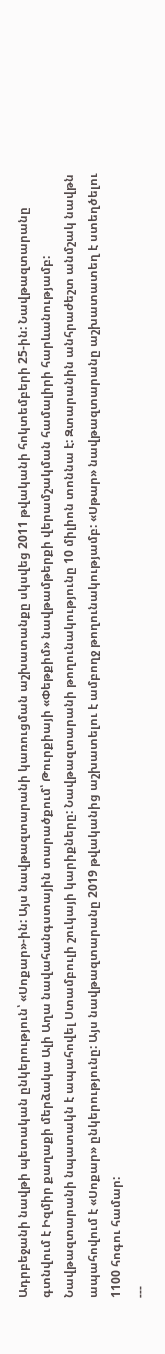Ադրբեջանի նավթի պետական ընկերություն՝ «Սոքար»-ին: Այս նավթազտարանի կառուցման աշխատանքը սկսվեց 2011 թվականի հոկտեմբերի 25-ին: Նավթազտարանը գտնվում է Իզմիր քաղաքի մերձակա Ալի Աղա նավահանգստային տարածքում՝ Թուրքիայի «Փեթքիմ» նավթամթերքի վերամշակման համալիրի հարևանությամբ: Նավթազտարանի նպատակն է ապահովել Ստամբուլի շուկայի կարիքները: Նավթազտարանի թողունակությունը 10 միլիոն տոննա է: Զտարանին անհրաժեշտ անմշակ նավթն ապահովում է «Սոքար» ընկերությունը: Այս նավթազտարանը 2019 թվականից աշխատելու է ամբողջ թողունակությամբ: «Սթար» նավթազտարանը աշխատատեղ է ստեղծելու 1100 հոգու համար:
---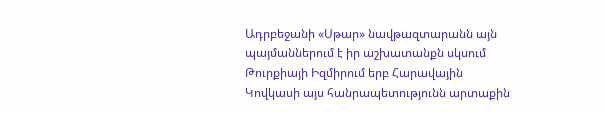Ադրբեջանի «Սթար» նավթազտարանն այն պայմաններում է իր աշխատանքն սկսում Թուրքիայի Իզմիրում երբ Հարավային Կովկասի այս հանրապետությունն արտաքին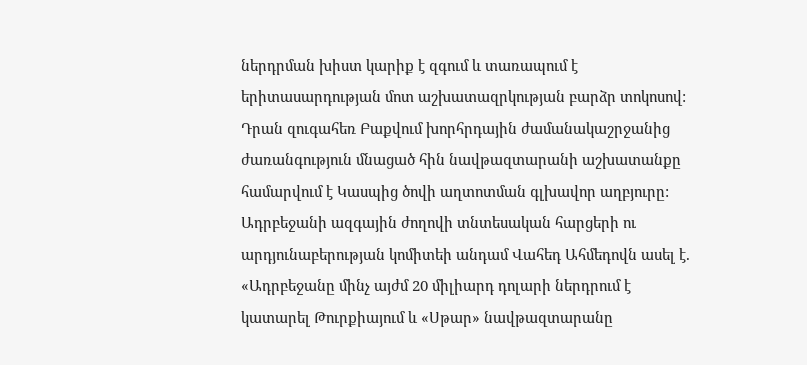ներդրման խիստ կարիք է զգում և տառապում է երիտասարդության մոտ աշխատազրկության բարձր տոկոսով: Դրան զուգահեռ Բաքվում խորհրդային ժամանակաշրջանից ժառանգություն մնացած հին նավթազտարանի աշխատանքը համարվում է Կասպից ծովի աղտոտման գլխավոր աղբյուրը:
Ադրբեջանի ազգային ժողովի տնտեսական հարցերի ու արդյունաբերության կոմիտեի անդամ Վահեդ Ահմեդովն ասել է. «Ադրբեջանը մինչ այժմ 20 միլիարդ դոլարի ներդրում է կատարել Թուրքիայում և «Սթար» նավթազտարանը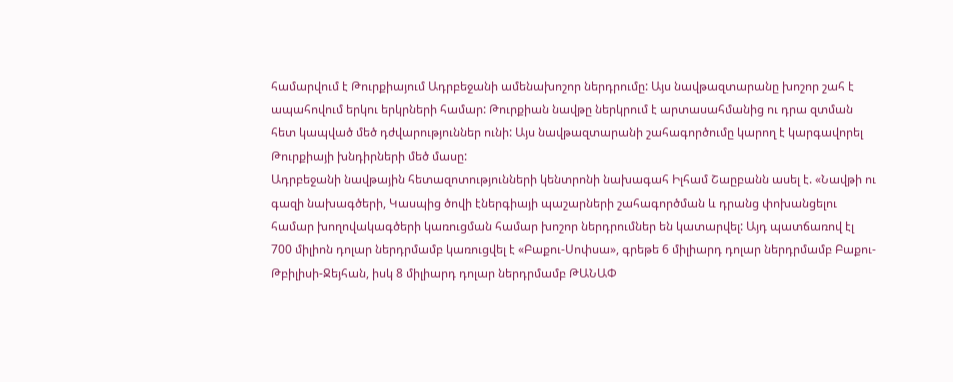համարվում է Թուրքիայում Ադրբեջանի ամենախոշոր ներդրումը: Այս նավթազտարանը խոշոր շահ է ապահովում երկու երկրների համար: Թուրքիան նավթը ներկրում է արտասահմանից ու դրա զտման հետ կապված մեծ դժվարություններ ունի: Այս նավթազտարանի շահագործումը կարող է կարգավորել Թուրքիայի խնդիրների մեծ մասը:
Ադրբեջանի նավթային հետազոտությունների կենտրոնի նախագահ Իլհամ Շաըբանն ասել է. «Նավթի ու գազի նախագծերի, Կասպից ծովի էներգիայի պաշարների շահագործման և դրանց փոխանցելու համար խողովակագծերի կառուցման համար խոշոր ներդրումներ են կատարվել: Այդ պատճառով էլ 700 միլիոն դոլար ներդրմամբ կառուցվել է «Բաքու-Սոփսա», գրեթե 6 միլիարդ դոլար ներդրմամբ Բաքու-Թբիլիսի-Ջեյհան, իսկ 8 միլիարդ դոլար ներդրմամբ ԹԱՆԱՓ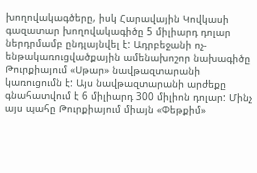խողովակագծերը, իսկ Հարավային Կովկասի գազատար խողովակագիծը 5 միլիարդ դոլար ներդրմամբ ընդլայնվել է: Ադրբեջանի ոչ-ենթակառուցվածքային ամենախոշոր նախագիծը Թուրքիայում «Սթար» նավթազտարանի կառուցումն է: Այս նավթազտարանի արժեքը գնահատվում է 6 միլիարդ 300 միլիոն դոլար: Մինչ այս պահը Թուրքիայում միայն «Փեթքիմ»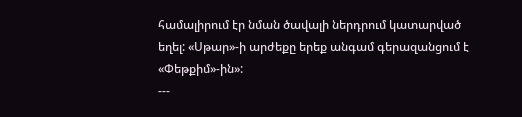համալիրում էր նման ծավալի ներդրում կատարված եղել: «Սթար»-ի արժեքը երեք անգամ գերազանցում է «Փեթքիմ»-ին»:
---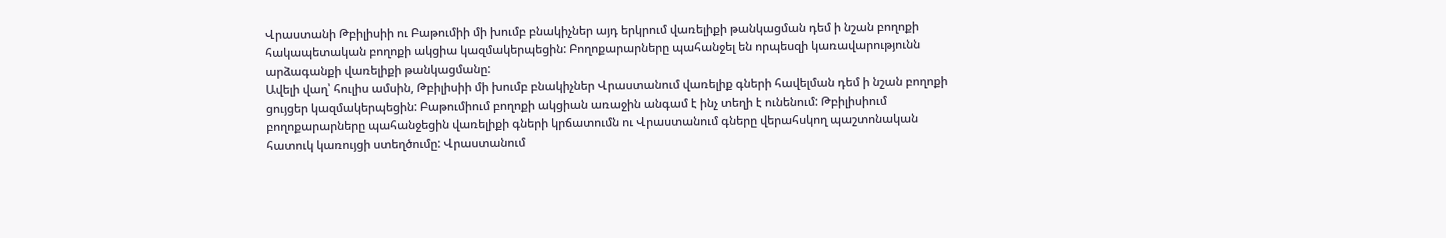Վրաստանի Թբիլիսիի ու Բաթումիի մի խումբ բնակիչներ այդ երկրում վառելիքի թանկացման դեմ ի նշան բողոքի հակապետական բողոքի ակցիա կազմակերպեցին: Բողոքարարները պահանջել են որպեսզի կառավարությունն արձագանքի վառելիքի թանկացմանը:
Ավելի վաղ՝ հուլիս ամսին, Թբիլիսիի մի խումբ բնակիչներ Վրաստանում վառելիք գների հավելման դեմ ի նշան բողոքի ցույցեր կազմակերպեցին: Բաթումիում բողոքի ակցիան առաջին անգամ է ինչ տեղի է ունենում: Թբիլիսիում բողոքարարները պահանջեցին վառելիքի գների կրճատումն ու Վրաստանում գները վերահսկող պաշտոնական հատուկ կառույցի ստեղծումը: Վրաստանում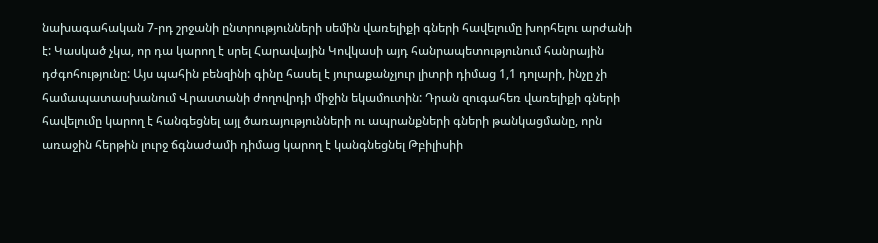նախագահական 7-րդ շրջանի ընտրությունների սեմին վառելիքի գների հավելումը խորհելու արժանի է: Կասկած չկա, որ դա կարող է սրել Հարավային Կովկասի այդ հանրապետությունում հանրային դժգոհությունը: Այս պահին բենզինի գինը հասել է յուրաքանչյուր լիտրի դիմաց 1,1 դոլարի, ինչը չի համապատասխանում Վրաստանի ժողովրդի միջին եկամուտին: Դրան զուգահեռ վառելիքի գների հավելումը կարող է հանգեցնել այլ ծառայությունների ու ապրանքների գների թանկացմանը, որն առաջին հերթին լուրջ ճգնաժամի դիմաց կարող է կանգնեցնել Թբիլիսիի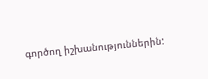գործող իշխանություններին: